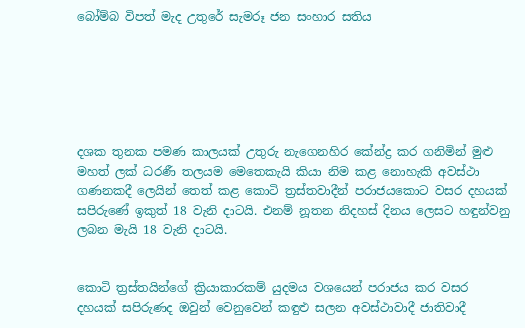බෝම්බ විපත් මැද උතුරේ සැමරූ ජන සංහාර සතිය






දශක තුනක පමණ කාලයක් උතුරු නැගෙනහිර කේන්ද්‍ර කර ගනිමින් මුළු මහත් ලක් ධරණී තලයම මෙතෙකැයි කියා නිම කළ නොහැකි අවස්ථා ගණනකදී ලෙයින් තෙත් කළ කොටි ත්‍රස්තවාදීන් පරාජයකොට වසර දහයක් සපිරුණේ ඉකුත් 18 වැනි දාටයි. එනම් නූතන නිදහස් දිනය ලෙසට හඳුන්වනු ලබන මැයි 18 වැනි දාටයි.


කොටි ත්‍රස්තයින්ගේ ක්‍රියාකාරකම් යුදමය වශයෙන් පරාජය කර වසර දහයක් සපිරුණද ඔවුන් වෙනුවෙන් කඳුළු සලන අවස්ථාවාදී ජාතිවාදී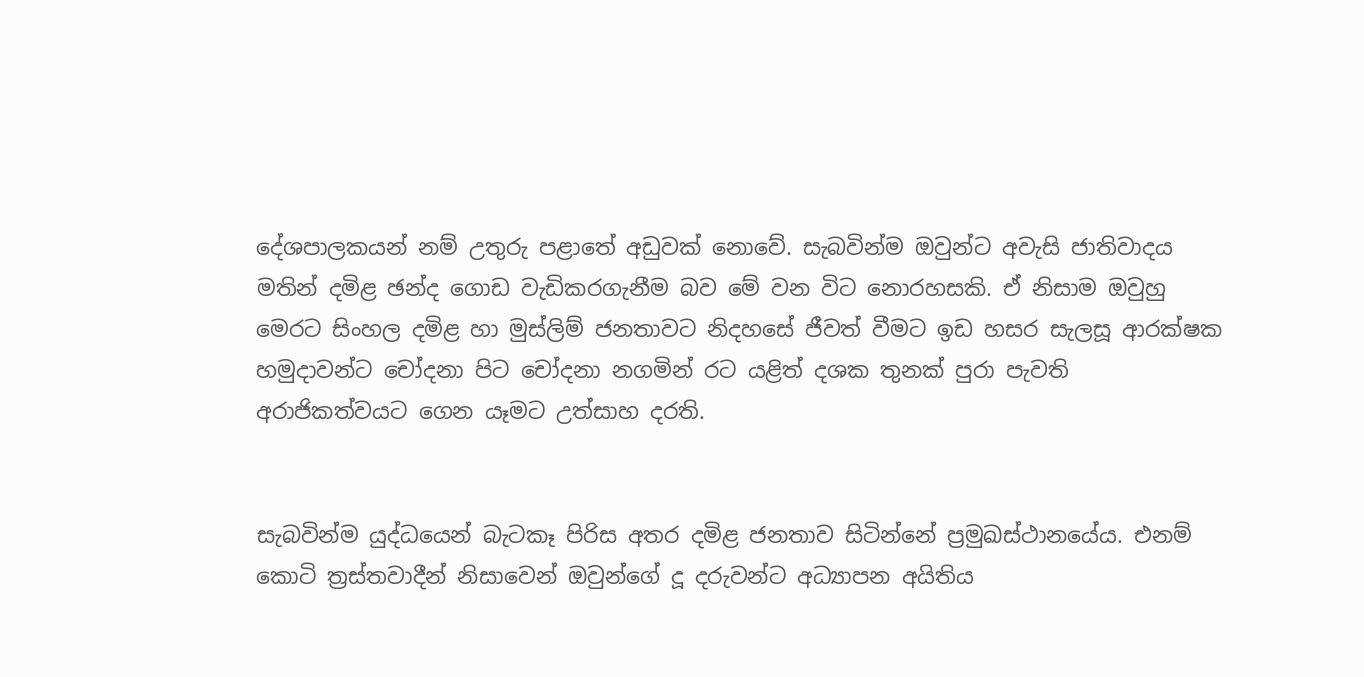දේශපාලකයන් නම් උතුරු පළාතේ අඩුවක් නොවේ. සැබවින්ම ඔවුන්ට අවැසි ජාතිවාදය මතින් දමිළ ඡන්ද ගොඩ වැඩිකරගැනීම බව මේ වන විට නොරහසකි. ඒ නිසාම ඔවුහු මෙරට සිංහල දමිළ හා මුස්ලිම් ජනතාවට නිදහසේ ජීවත් වීමට ඉඩ හසර සැලසූ ආරක්ෂක හමුදාවන්ට චෝදනා පිට චෝදනා නගමින් රට යළිත් දශක තුනක් පුරා පැවති අරාජිකත්වයට ගෙන යෑමට උත්සාහ දරති.


සැබවින්ම යුද්ධයෙන් බැටකෑ පිරිස අතර දමිළ ජනතාව සිටින්නේ ප්‍රමුඛස්ථානයේය. එනම් කොටි ත්‍රස්තවාදීන් නිසාවෙන් ඔවුන්ගේ දූ දරුවන්ට අධ්‍යාපන අයිතිය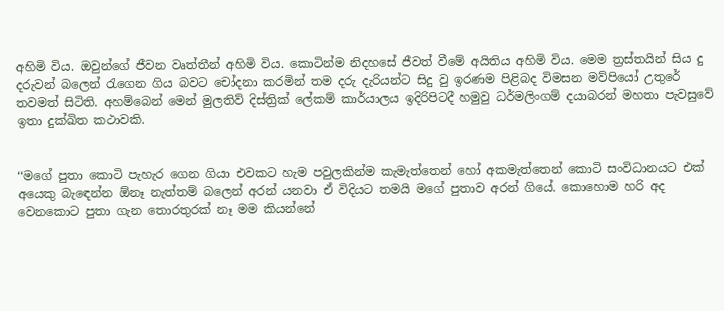අහිමි විය. ඔවුන්ගේ ජීවන වෘත්තීන් අහිමි විය. කොටින්ම නිදහසේ ජීවත් වීමේ අයිතිය අහිමි විය. මෙම ත්‍රස්තයින් සිය දු දරුවන් බලෙන් රැගෙන ගිය බවට චෝදනා කරමින් තම දරු දැරියන්ට සිදු වු ඉරණම පිළිබද විමසන මව්පියෝ උතුරේ තවමත් සිටිති. අහම්බෙන් මෙන් මුලතිව් දිස්ත්‍රික් ලේකම් කාර්යාලය ඉදිරිපිටදී හමුවු ධර්මලිංගම් දයාබරන් මහතා පැවසුවේ ඉතා දුක්ඛිත කථාවකි.


‘‘මගේ පුතා කොටි පැහැර ගෙන ගියා එවකට හැම පවුලකින්ම කැමැත්තෙන් හෝ අකමැත්තෙන් කොටි සංවිධානයට එක් අයෙකු බැඳෙන්න ඕනෑ නැත්තම් බලෙන් අරන් යනවා ඒ විදියට තමයි මගේ පුතාව අරන් ගියේ. කොහොම හරි අද වෙනකොට පුතා ගැන තොරතුරක් නෑ මම කියන්නේ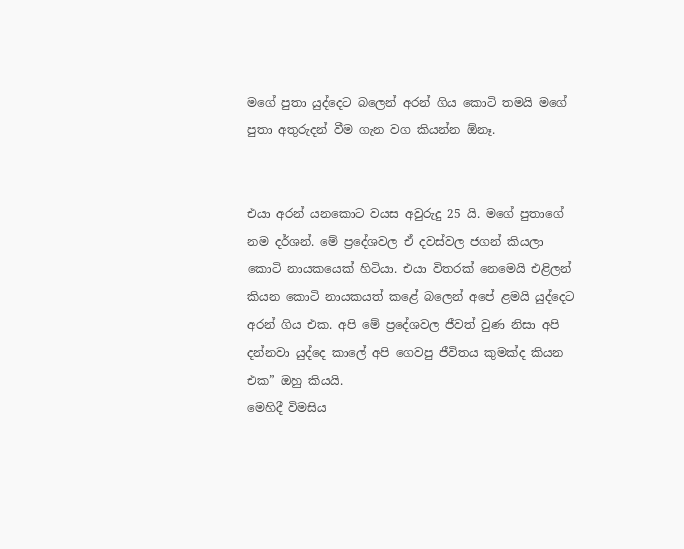මගේ පුතා යුද්දෙට බලෙන් අරන් ගිය කොටි තමයි මගේ පුතා අතුරුදන් වීම ගැන වග කියන්න ඕනෑ.


එයා අරන් යනකොට වයස අවුරුදු 25 යි. මගේ පුතාගේ නම දර්ශන්. මේ ප්‍රදේශවල ඒ දවස්වල ජගන් කියලා කොටි නායකයෙක් හිටියා. එයා විතරක් නෙමෙයි එළිලන් කියන කොටි නායකයත් කළේ බලෙන් අපේ ළමයි යුද්දෙට අරන් ගිය එක. අපි මේ ප්‍රදේශවල ජීවත් වුණ නිසා අපි දන්නවා යුද්දෙ කාලේ අපි ගෙවපු ජීවිතය කුමක්ද කියන එක” ඔහු කියයි.
මෙහිදී විමසිය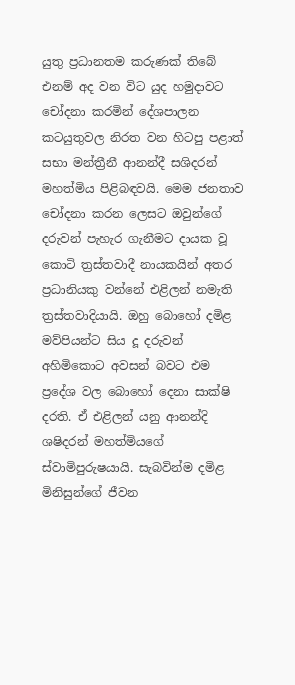යුතු ප්‍රධානතම කරුණක් තිබේ එනම් අද වන විට යුද හමුදාවට චෝදනා කරමින් දේශපාලන කටයුතුවල නිරත වන හිටපු පළාත් සභා මන්ත්‍රීනී ආනන්දී සශිදරන් මහත්මිය පිළිබඳවයි. මෙම ජනතාව චෝදනා කරන ලෙසට ඔවුන්ගේ දරුවන් පැහැර ගැනීමට දායක වූ කොටි ත්‍රස්තවාදී නායකයින් අතර ප්‍රධානියකු වන්නේ එළිලන් නමැති ත්‍රස්තවාදියායි. ඔහු බොහෝ දමිළ මව්පියන්ට සිය දූ දරුවන් අහිමිකොට අවසන් බවට එම ප්‍රදේශ වල බොහෝ දෙනා සාක්ෂි දරති. ඒ එළිලන් යනු ආනන්දි ශෂිදරන් මහත්මියගේ ස්වාමිපුරුෂයායි. සැබවින්ම දමිළ මිනිසුන්ගේ ජීවන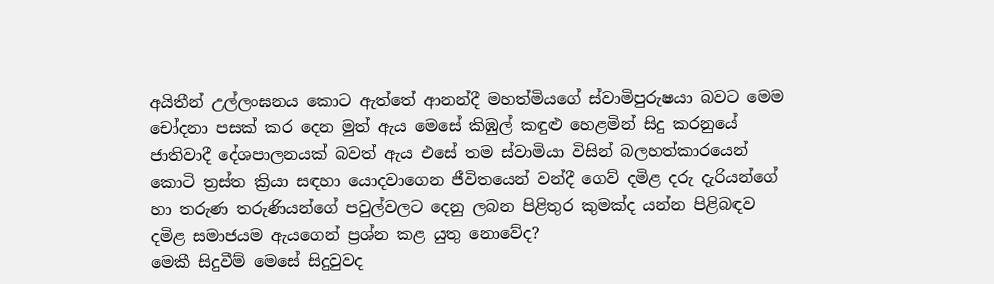අයිතීන් උල්ලංඝනය කොට ඇත්තේ ආනන්දී මහත්මියගේ ස්වාමිපුරුෂයා බවට මෙම චෝදනා පසක් කර දෙන මුත් ඇය මෙසේ කිඹුල් කඳුළු හෙළමින් සිදු කරනුයේ ජාතිවාදී දේශපාලනයක් බවත් ඇය එසේ තම ස්වාමියා විසින් බලහත්කාරයෙන් කොටි ත්‍රස්ත ක්‍රියා සඳහා යොදවාගෙන ජීවිතයෙන් වන්දී ගෙව් දමිළ දරු දැරියන්ගේ හා තරුණ තරුණියන්ගේ පවුල්වලට දෙනු ලබන පිළිතුර කුමක්ද යන්න පිළිබඳව දමිළ සමාජයම ඇයගෙන් ප්‍රශ්න කළ යුතු නොවේද?
මෙකී සිදුවීම් මෙසේ සිදුවුවද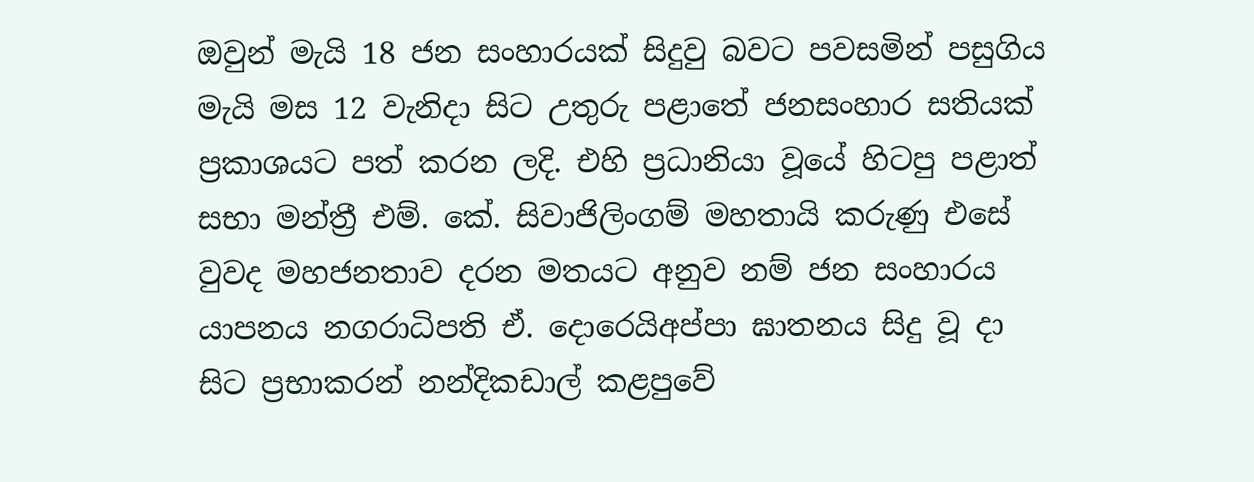ඔවුන් මැයි 18 ජන සංහාරයක් සිදුවු බවට පවසමින් පසුගිය මැයි මස 12 වැනිදා සිට උතුරු පළාතේ ජනසංහාර සතියක් ප්‍රකාශයට පත් කරන ලදි. එහි ප්‍රධානියා වූයේ හිටපු පළාත් සභා මන්ත්‍රී එම්. කේ. සිවාජිලිංගම් මහතායි කරුණු එසේ වුවද මහජනතාව දරන මතයට අනුව නම් ජන සංහාරය යාපනය නගරාධිපති ඒ. දොරෙයිඅප්පා ඝාතනය සිදු වූ දා සිට ප්‍රභාකරන් නන්දිකඩාල් කළපුවේ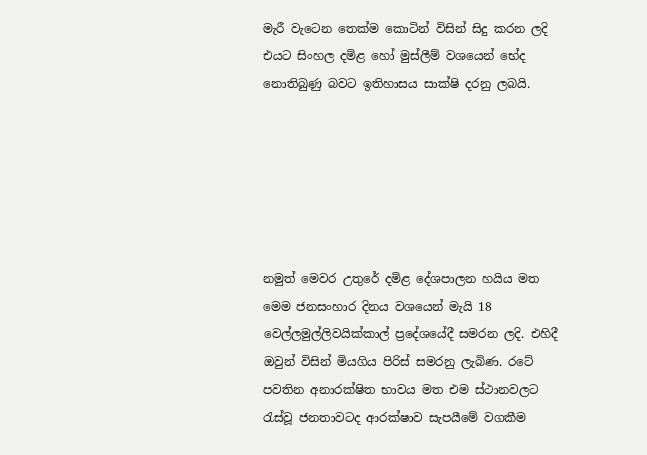මැරී වැටෙන තෙක්ම කොටින් විසින් සිදු කරන ලදි එයට සිංහල දමිළ හෝ මුස්ලීම් වශයෙන් භේද නොතිබුණු බවට ඉතිහාසය සාක්ෂි දරනු ලබයි.






නමුත් මෙවර උතුරේ දමිළ දේශපාලන හයිය මත මෙම ජනසංහාර දිනය වශයෙන් මැයි 18 වෙල්ලමුල්ලිවයික්කාල් ප්‍රදේශයේදී සමරන ලදි. එහිදී ඔවුන් විසින් මියගිය පිරිස් සමරනු ලැබිණ. රටේ පවතින අනාරක්ෂිත භාවය මත එම ස්ථානවලට රැස්වූ ජනතාවටද ආරක්ෂාව සැපයීමේ වගකීම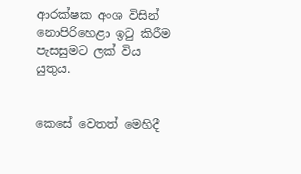ආරක්ෂක අංශ විසින් නොපිරිහෙළා ඉටු කිරීම පැසසුමට ලක් විය යුතුය.


කෙසේ වෙතත් මෙහිදී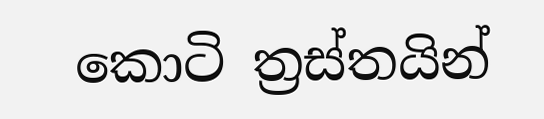කොටි ත්‍රස්තයින්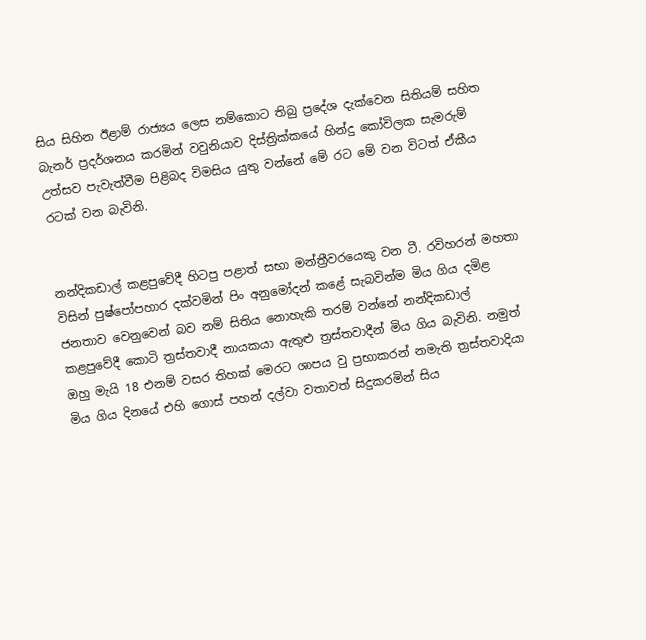සිය සිහින ඊළාම් රාජ්‍යය ලෙස නම්කොට තිබු ප්‍රදේශ දැක්වෙන සිතියම් සහිත බැනර් ප්‍රදර්ශනය කරමින් වවුනියාව දිස්ත්‍රික්කයේ හින්දු කෝවිලක සැමරුම් උත්සව පැවැත්වීම පිළිබද විමසිය යුතු වන්නේ මේ රට මේ වන විටත් ඒකීය රටක් වන බැවිනි.


නන්දිකඩාල් කළපුවේදී හිටපු පළාත් සභා මන්ත්‍රීවරයෙකු වන ටී. රවිහරන් මහතා විසින් පුෂ්පෝපහාර දක්වමින් පිං අනුමෝදන් කළේ සැබවින්ම මිය ගිය දමිළ ජනතාව වෙනුවෙන් බව නම් සිතිය නොහැකි තරම් වන්නේ නන්දිකඩාල් කළපුවේදී කොටි ත්‍රස්තවාදී නායකයා ඇතුළු ත්‍රස්තවාදීන් මිය ගිය බැවිනි. නමුත් ඔහු මැයි 18 එනම් වසර තිහක් මෙරට ශාපය වු ප්‍රභාකරන් නමැති ත්‍රස්තවාදියා මිය ගිය දිනයේ එහි ගොස් පහන් දල්වා වතාවත් සිදුකරමින් සිය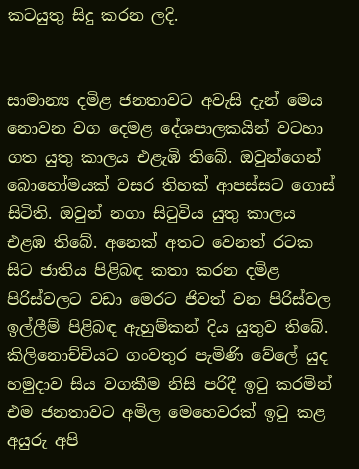කටයුතු සිදු කරන ලදි.


සාමාන්‍ය දමිළ ජනතාවට අවැසි දැන් මෙය නොවන වග දෙමළ දේශපාලකයින් වටහා ගත යුතු කාලය එළැඹි තිබේ. ඔවුන්ගෙන් බොහෝමයක් වසර තිහක් ආපස්සට ගොස් සිටිති. ඔවුන් නගා සිටුවිය යුතු කාලය එළඹ තිබේ. අනෙක් අතට වෙනත් රටක සිට ජාතිය පිළිබඳ කතා කරන දමිළ පිරිස්වලට වඩා මෙරට ජිවත් වන පිරිස්වල ඉල්ලීම් පිළිබඳ ඇහුම්කන් දිය යුතුව තිබේ. කිලිනොච්චියට ගංවතුර පැමිණි වේලේ යුද හමුදාව සිය වගකීම නිසි පරිදී ඉටු කරමින් එම ජනතාවට අමිල මෙහෙවරක් ඉටු කළ අයුරු අපි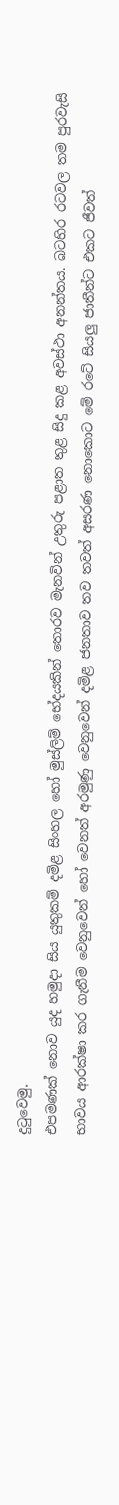දුටුවෙමු.
එපමණක් නොව යුද හමුදා සිය යුතුකම් දමිළ සිංහල හෝ මුස්ලිම් භේදයකින් තොරව මැනවින් උතුරු පළාත තුළ සිදු කළ අවස්ථා අනන්තය. බටහිර රටවල තම පුරවැසි භාවය ආරක්ෂා කර ගැනීම වෙනුවෙන් හෝ වෙනත් අරමුණු වෙනුවෙන් දමිළ ජනතාව තව තවත් අසරණ නොකොට මේ රටේ සියලු ජාතීන්ට එකට ජීවත්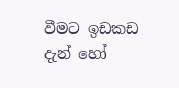වීමට ඉඩකඩ දැන් හෝ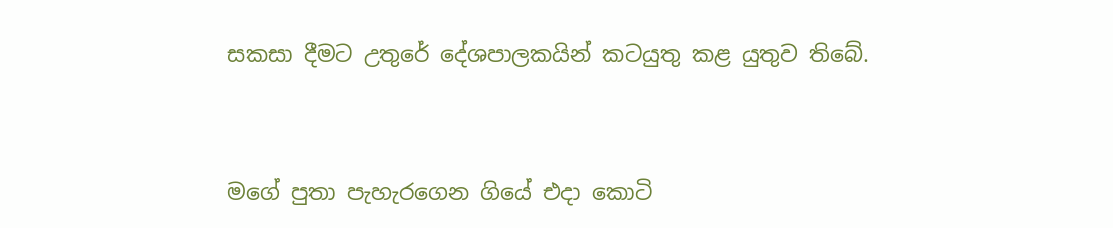සකසා දීමට උතුරේ දේශපාලකයින් කටයුතු කළ යුතුව තිබේ.



මගේ පුතා පැහැරගෙන ගියේ එදා කොටි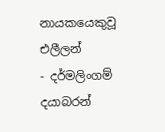නායකයෙකුවූ එලීලන්
- දර්මලිංගම් දයාබරන්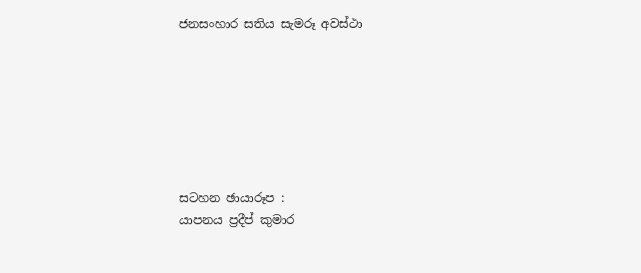ජනසංහාර සතිය සැමරූ අවස්ථා







සටහන ඡායාරූප :
යාපනය ප්‍රදීප් කුමාර